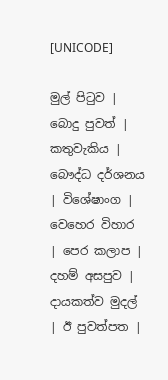[UNICODE]

මුල් පිටුව | බොදු පුවත් | කතුවැකිය | බෞද්ධ දර්ශනය | විශේෂාංග | වෙහෙර විහාර | පෙර කලාප | දහම් අසපුව | දායකත්ව මුදල් | ඊ පුවත්පත |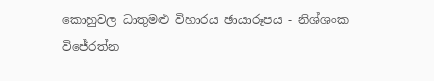කොහුවල ධාතුමළු විහාරය ඡායාරූපය - නිශ්ශංක විජේරත්න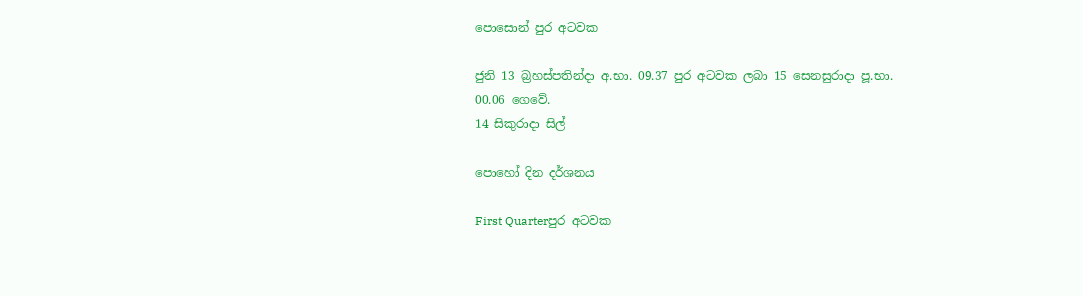පොසොන් පුර අටවක

ජුනි 13 බ්‍රහස්පතින්දා අ.භා. 09.37 පුර අටවක ලබා 15 සෙනසුරාදා පූ.භා. 00.06 ගෙවේ.
14 සිකුරාදා සිල්

පොහෝ දින දර්ශනය

First Quarterපුර අටවක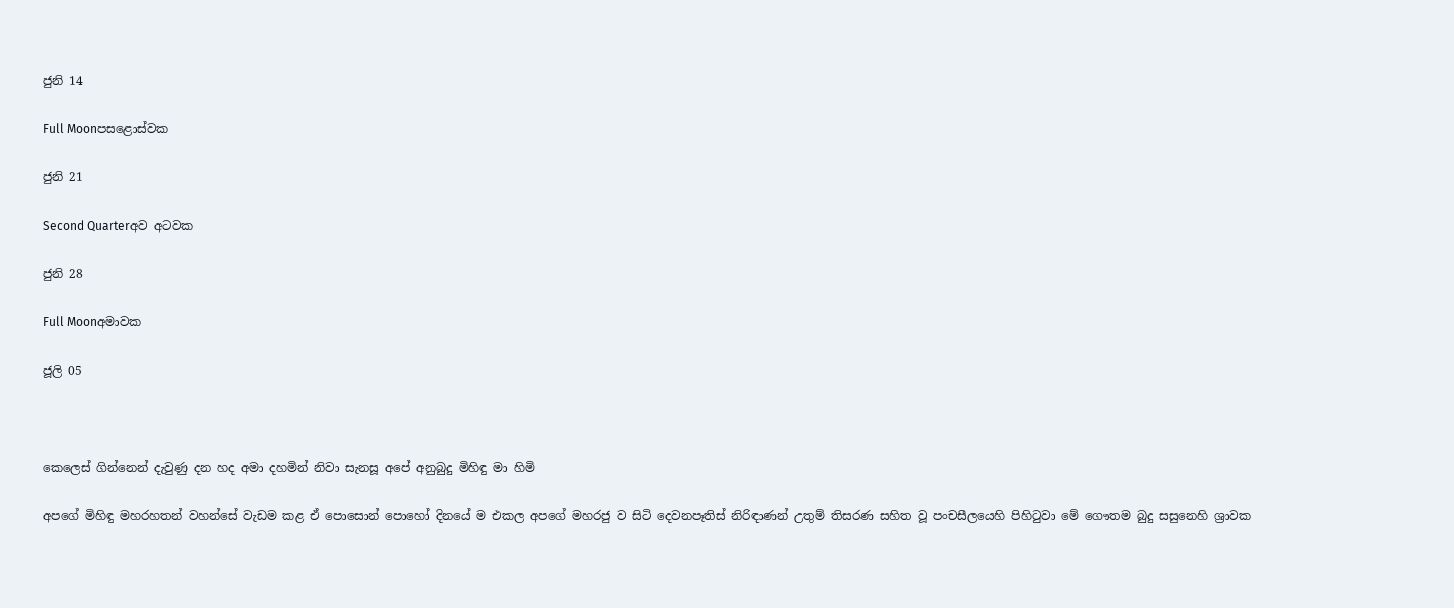ජුනි 14

Full Moonපසළොස්වක

ජුනි 21

Second Quarterඅව අටවක

ජුනි 28

Full Moonඅමාවක

ජූලි 05



කෙලෙස් ගින්නෙන් දැවුණු දන හද අමා දහමින් නිවා සැනසූ අපේ අනුබුදු මිහිඳු මා හිමි

අපගේ මිහිඳු මහරහතන් වහන්සේ වැඩම කළ ඒ පොසොන් පොහෝ දිනයේ ම එකල අපගේ මහරජු ව සිටි දෙවනපෑතිස් නිරිඳාණන් උතුම් තිසරණ සහිත වූ පංචසීලයෙහි පිහිටුවා මේ ගෞතම බුදු සසුනෙහි ශ්‍රාවක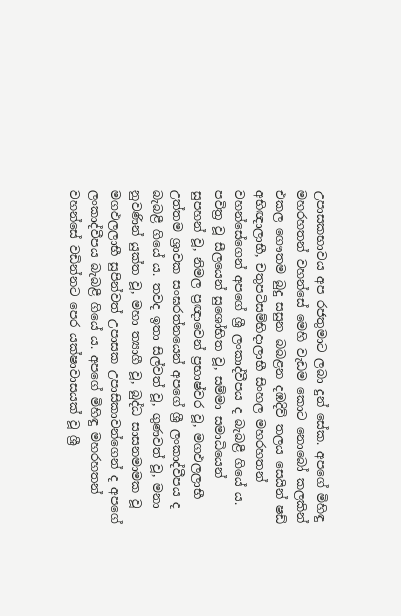උපාසකභාවය අප රජතුමාට ලබා දුන් සේක. අපගේ මිහිඳු මහරහතන් වහන්සේ මෙහි වැඩම කොට නොබෝ කලකින් එකල ගෞතම බුදු සසුන බබළන දඹදිව් තලය සෙයින් ෂඩ් අභිඥාලාභී, චතුපටිසම්භිදාලාභී සිංහල මහරහතන් වහන්සේගෙන් අපගේ ශ්‍රී ලංකාද්වීපය ද බැබළී ගියේ ය. පවිත්‍ර වූ සීලයෙන් සුශෝභිත වූ, සම්මා සමාධියෙන් සුපහන් වූ, නිමල ප්‍රඥාවෙන් ප්‍රභාෂ්වර වූ, මගඵලලාභී උත්තම ශ්‍රාවක සංඝරත්නයෙන් අපගේ ශ්‍රී ලංකාද්වීපය ද බැබළී ගියේ ය. තවද ඉතා සිල්වත් වූ, ගුණවත් වූ, මනා නුවණින් යුක්ත වූ, මහා ත්‍යාගී වූ, බුද්ධ සාසනමාමක වූ මගඵලලාභී සුපින්වත් උපාසක උපාසිකාවන්ගෙන් ද අපගේ ලංකාද්වීපය බැබළී ගියේ ය. අපගේ මිහිඳු මහරහතන් වහන්සේ වඩින්නට පෙර යක්ෂාවාසයක් වූ ශ්‍රී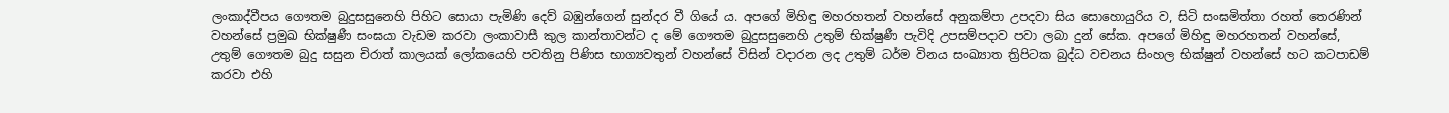ලංකාද්වීපය ගෞතම බුදුසසුනෙහි පිහිට සොයා පැමිණි දෙව් බඹුන්ගෙන් සුන්දර වී ගියේ ය. අපගේ මිහිඳු මහරහතන් වහන්සේ අනුකම්පා උපදවා සිය සොහොයුරිය ව, සිටි සංඝමිත්තා රහත් තෙරණින් වහන්සේ ප්‍රමුඛ භික්ෂුණී සංඝයා වැඩම කරවා ලංකාවාසී කුල කාන්තාවන්ට ද මේ ගෞතම බුදුසසුනෙහි උතුම් භික්ෂුණී පැවිදි උපසම්පදාව පවා ලබා දුන් සේක. අපගේ මිහිඳු මහරහතන් වහන්සේ, උතුම් ගෞතම බුදු සසුන චිරාත් කාලයක් ලෝකයෙහි පවතිනු පිණිස භාග්‍යවතුන් වහන්සේ විසින් වදාරන ලද උතුම් ධර්ම විනය සංඛ්‍යාත ත්‍රිපිටක බුද්ධ වචනය සිංහල භික්ෂුන් වහන්සේ හට කටපාඩම් කරවා එහි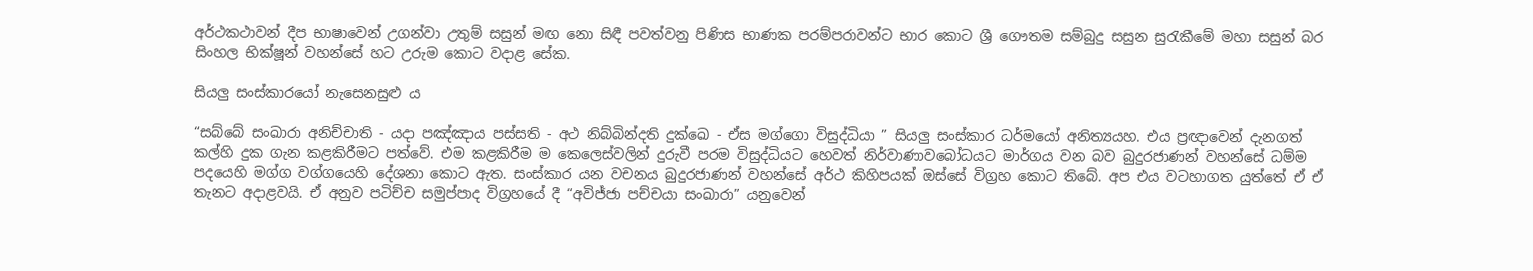අර්ථකථාවන් දීප භාෂාවෙන් උගන්වා උතුම් සසුන් මඟ නො සිඳී පවත්වනු පිණිස භාණක පරම්පරාවන්ට භාර කොට ශ්‍රී ගෞතම සම්බුදු සසුන සුරැකීමේ මහා සසුන් බර සිංහල භික්ෂූන් වහන්සේ හට උරුම කොට වදාළ සේක.

සියලු සංස්කාරයෝ නැසෙනසුළු ය

“සබ්බේ සංඛාරා අනිච්චාති - යදා පඤ්ඤාය පස්සති - අථ නිබ්බින්දති දුක්ඛෙ - ඒස මග්ගො විසුද්ධියා ” සියලු සංස්කාර ධර්මයෝ අනිත්‍යයහ. එය ප්‍රඥාවෙන් දැනගත් කල්හි දුක ගැන කළකිරීමට පත්වේ. එම කළකිරීම ම කෙලෙස්වලින් දුරුවී පරම විසුද්ධියට හෙවත් නිර්වාණාවබෝධයට මාර්ගය වන බව බුදුරජාණන් වහන්සේ ධම්ම පදයෙහි මග්ග වග්ගයෙහි දේශනා කොට ඇත. සංස්කාර යන වචනය බුදුරජාණන් වහන්සේ අර්ථ කිහිපයක් ඔස්සේ විග්‍රහ කොට තිබේ. අප එය වටහාගත යුත්තේ ඒ ඒ තැනට අදාළවයි. ඒ අනුව පටිච්ච සමුප්පාද විග්‍රහයේ දී “අවිජ්ජා පච්චයා සංඛාරා” යනුවෙන්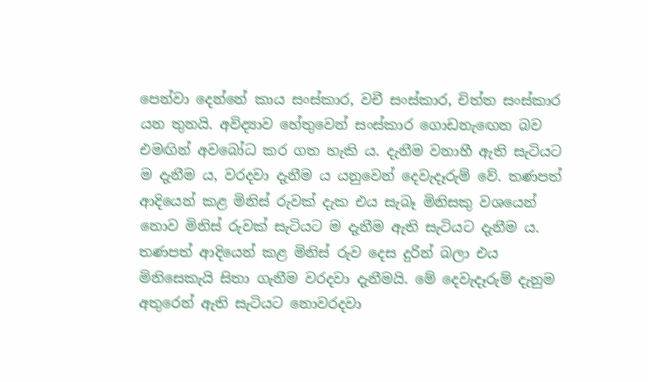පෙන්වා දෙන්නේ කාය සංස්කාර, වචී සංස්කාර, චිත්ත සංස්කාර යන තුනයි. අවිද්‍යාව හේතුවෙන් සංස්කාර ගොඩනැඟෙන බව එමඟින් අවබෝධ කර ගත හැකි ය. දැනීම වනාහී ඇති සැටියට ම දැනීම ය, වරදවා දැනීම ය යනුවෙන් දෙවැදෑරුම් වේ. තණපත් ආදියෙන් කළ මිනිස් රුවක් දැක එය සැබෑ මිනිසකු වශයෙන් නොව මිනිස් රුවක් සැටියට ම දැනීම ඇති සැටියට දැනීම ය. තණපත් ආදියෙන් කළ මිනිස් රුව දෙස දුරින් බලා එය මිනිසෙකැයි සිතා ගැනීම වරදවා දැනීමයි. මේ දෙවැදෑරුම් දැනුම අතුරෙන් ඇති සැටියට නොවරදවා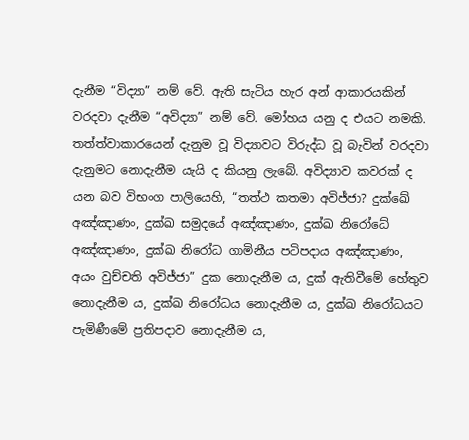දැනීම “විද්‍යා” නම් වේ. ඇති සැටිය හැර අන් ආකාරයකින් වරදවා දැනීම “අවිද්‍යා” නම් වේ. මෝහය යනු ද එයට නමකි. තත්ත්වාකාරයෙන් දැනුම වූ විද්‍යාවට විරුද්ධ වූ බැවින් වරදවා දැනුමට නොදැනීම යැයි ද කියනු ලැබේ. අවිද්‍යාව කවරක් ද යන බව විභංග පාලියෙහි, “තත්ථ කතමා අවිජ්ජා? දුක්ඛේ අඤ්ඤාණං, දුක්ඛ සමුදයේ අඤ්ඤාණං, දුක්ඛ නිරෝධේ අඤ්ඤාණං, දුක්ඛ නිරෝධ ගාමිනීය පටිපදාය අඤ්ඤාණං, අයං වුච්චති අවිජ්ජා” දුක නොදැනීම ය, දුක් ඇතිවීමේ හේතුව නොදැනීම ය, දුක්ඛ නිරෝධය නොදැනීම ය, දුක්ඛ නිරෝධයට පැමිණීමේ ප්‍රතිපදාව නොදැනීම ය,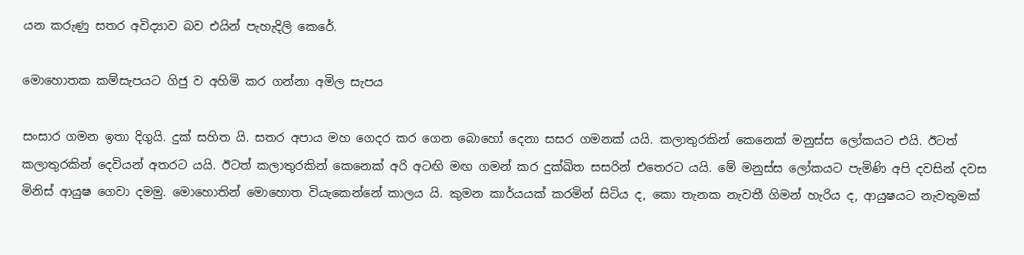යන කරුණු සතර අවිද්‍යාව බව එයින් පැහැදිලි කෙරේ.

මොහොතක කම්සැපයට ගිජු ව අහිමි කර ගන්නා අමිල සැපය

සංසාර ගමන ඉතා දිගුයි. දුක් සහිත යි. සතර අපාය මහ ගෙදර කර ගෙන බොහෝ දෙනා සසර ගමනක් යයි. කලාතුරකින් කෙනෙක් මනුස්ස ලෝකයට එයි. ඊටත් කලාතුරකින් දෙවියන් අතරට යයි. ඊටත් කලාතුරකින් කෙනෙක් අරි අටඟි මඟ ගමන් කර දුක්ඛිත සසරින් එතෙරට යයි. මේ මනුස්ස ලෝකයට පැමිණි අපි දවසින් දවස මිනිස් ආයුෂ ගෙවා දමමු. මොහොතින් මොහොත වියැකෙන්නේ කාලය යි. කුමන කාර්යයක් කරමින් සිටිය ද, කො තැනක නැවතී ගිමන් හැරිය ද, ආයුෂයට නැවතුමක්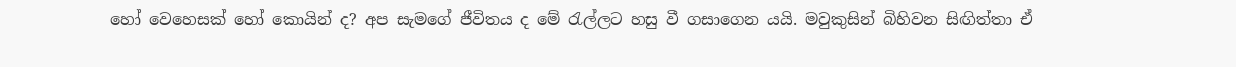හෝ වෙහෙසක් හෝ කොයින් ද? අප සැමගේ ජීවිතය ද මේ රැල්ලට හසු වී ගසාගෙන යයි. මවුකුසින් බිහිවන සිඟිත්තා ඒ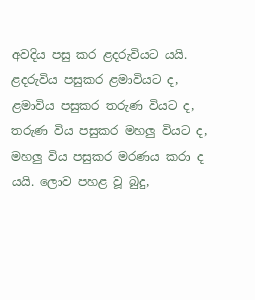අවදිය පසු කර ළදරුවියට යයි. ළදරුවිය පසුකර ළමාවියට ද, ළමාවිය පසුකර තරුණ වියට ද, තරුණ විය පසුකර මහලු වියට ද, මහලු විය පසුකර මරණය කරා ද යයි. ලොව පහළ වූ බුදු,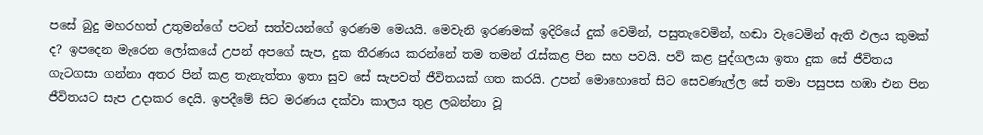පසේ බුදු මහරහත් උතුමන්ගේ පටන් සත්වයන්ගේ ඉරණම මෙයයි. මෙවැනි ඉරණමක් ඉදිරියේ දුක් වෙමින්, පසුතැවෙමින්, හඬා වැටෙමින් ඇති ඵලය කුමක් ද? ඉපදෙන මැරෙන ලෝකයේ උපන් අපගේ සැප, දුක තීරණය කරන්නේ තම තමන් රැස්කළ පින සහ පවයි. පව් කළ පුද්ගලයා ඉතා දුක සේ ජීවිතය ගැටගසා ගන්නා අතර පින් කළ තැනැත්තා ඉතා සුව සේ සැපවත් ජීවිතයක් ගත කරයි. උපන් මොහොතේ සිට සෙවණැල්ල සේ තමා පසුපස හඹා එන පින ජීවිතයට සැප උදාකර දෙයි. ඉපදීමේ සිට මරණය දක්වා කාලය තුළ ලබන්නා වූ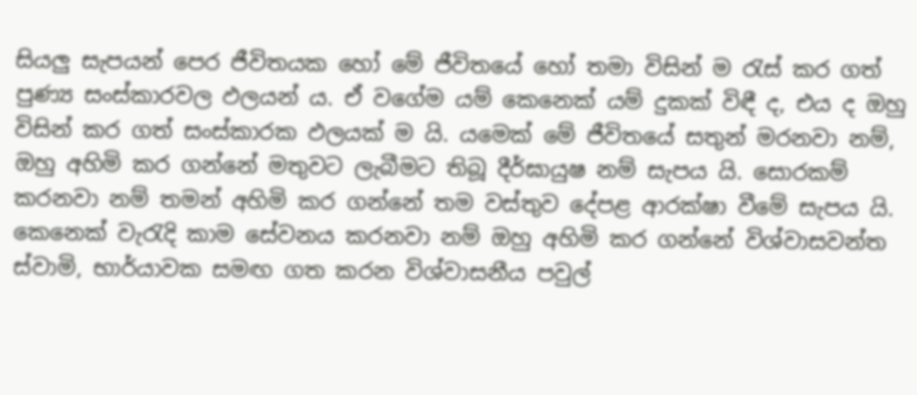සියලු සැපයන් පෙර ජීවිතයක හෝ මේ ජීවිතයේ හෝ තමා විසින් ම රැස් කර ගත් පුණ්‍ය සංස්කාරවල ඵලයන් ය. ඒ වගේම යම් කෙනෙක් යම් දුකක් විඳී ද, එය ද ඔහු විසින් කර ගත් සංස්කාරක ඵලයක් ම යි. යමෙක් මේ ජීවිතයේ සතුන් මරනවා නම්, ඔහු අහිමි කර ගන්නේ මතුවට ලැබීමට තිබූ දීර්ඝායුෂ නම් සැපය යි. සොරකම් කරනවා නම් තමන් අහිමි කර ගන්නේ තම වස්තුව දේපළ ආරක්ෂා වීමේ සැපය යි. කෙනෙක් වැරැදි කාම සේවනය කරනවා නම් ඔහු අහිමි කර ගන්නේ විශ්වාසවන්ත ස්වාමි, භාර්යාවක සමඟ ගත කරන විශ්වාසනීය පවුල්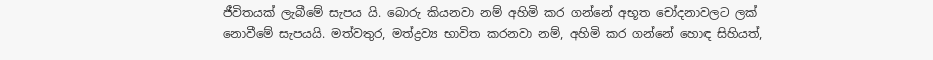ජීවිතයක් ලැබීමේ සැපය යි. බොරු කියනවා නම් අහිමි කර ගන්නේ අභූත චෝදනාවලට ලක් නොවීමේ සැපයයි. මත්වතුර, මත්ද්‍රව්‍ය භාවිත කරනවා නම්, අහිමි කර ගන්නේ හොඳ සිහියත්,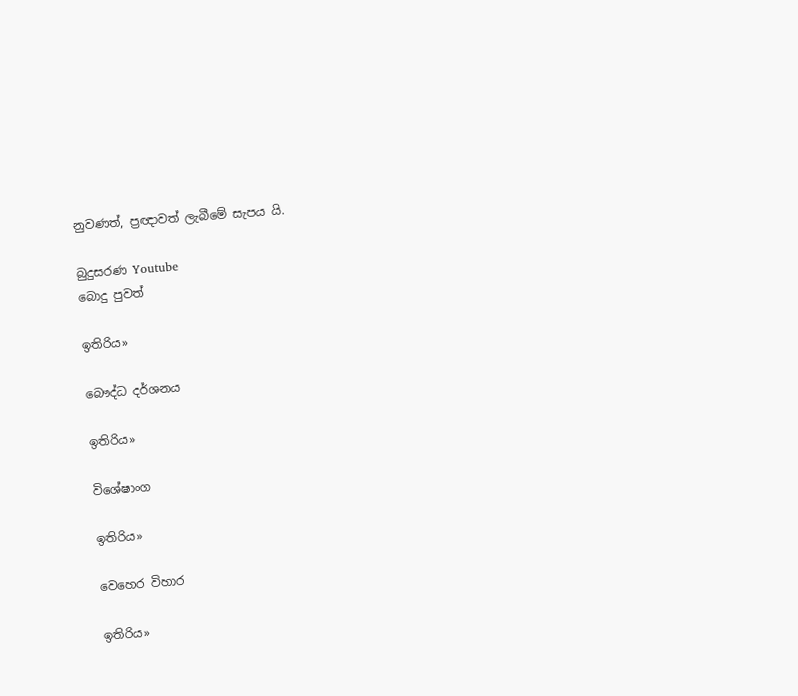නුවණත්, ප්‍රඥාවත් ලැබීමේ සැපය යි.

බුදුසරණ Youtube
බොදු පුවත්

ඉතිරිය»

බෞද්ධ දර්ශනය

ඉතිරිය»

විශේෂාංග

ඉතිරිය»

වෙහෙර විහාර

ඉතිරිය»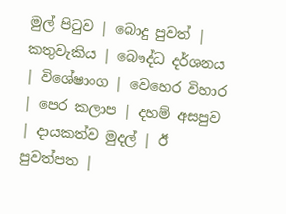මුල් පිටුව | බොදු පුවත් | කතුවැකිය | බෞද්ධ දර්ශනය | විශේෂාංග | වෙහෙර විහාර | පෙර කලාප | දහම් අසපුව | දායකත්ව මුදල් | ඊ පුවත්පත |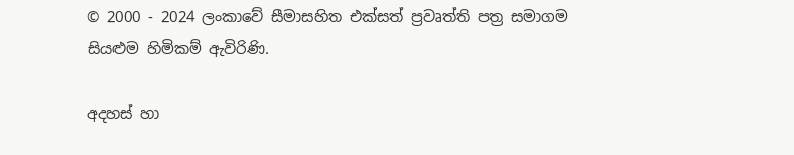© 2000 - 2024 ලංකාවේ සීමාසහිත එක්සත් ප්‍රවෘත්ති පත්‍ර සමාගම
සියළුම හිමිකම් ඇවිරිණි.

අදහස් හා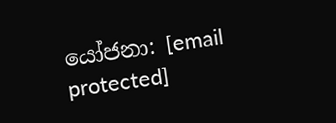යෝජනා: [email protected]